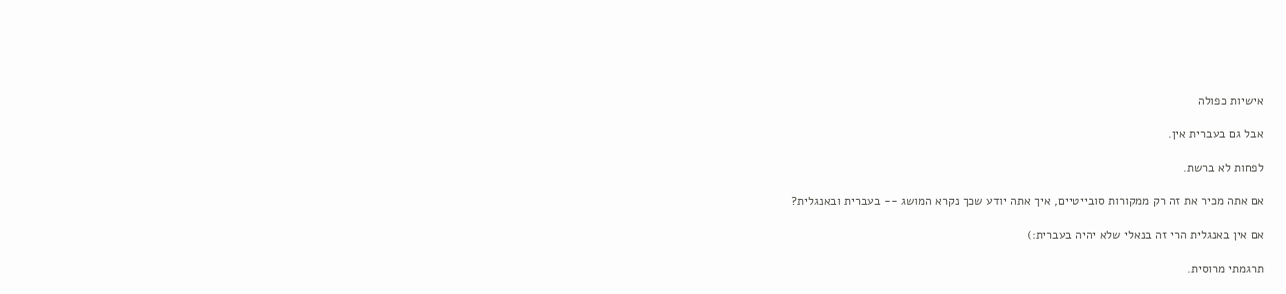אישיות כפולה

אבל גם בעברית אין.

לפחות לא ברשת.

אם אתה מכיר את זה רק ממקורות סובייטיים, איך אתה יודע שכך נקרא המושג -- בעברית ובאנגלית?

אם אין באנגלית הרי זה בנאלי שלא יהיה בעברית:)

תרגמתי מרוסית.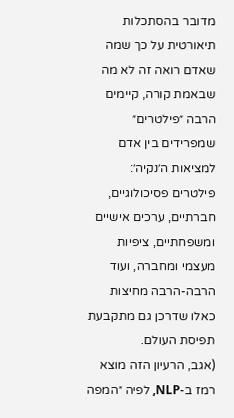מדובר בהסתכלות תיאורטית על כך שמה שאדם רואה זה לא מה שבאמת קורה, קיימים הרבה ״פילטרים״ שמפרידים בין אדם למציאות ה׳נקיה׳: פילטרים פסיכולוגיים, חברתיים, ערכים אישיים ומשפחתיים, ציפיות מעצמי ומחברה, ועוד הרבה-הרבה מחיצות כאלו שדרכן גם מתקבעת תפיסת העולם.
(אגב, הרעיון הזה מוצא רמז ב-NLP, לפיה ״המפה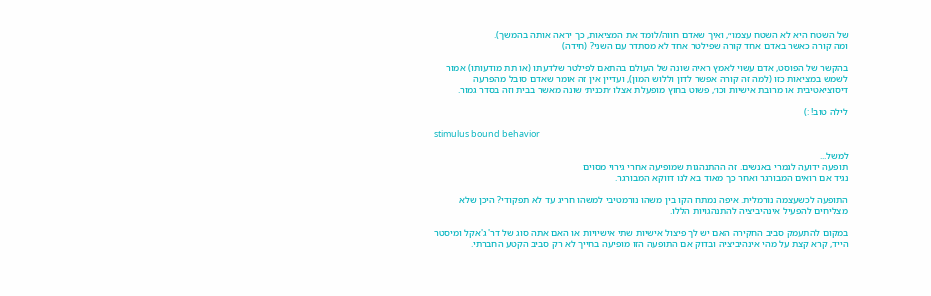של השטח היא לא השטח עצמו״, ואיך שאדם חווה/לומד את המציאות, כך יראה אותה בהמשך).
ומה קורה כאשר באדם אחד קורה שפילטר אחד לא מסתדר עם השני? (חידה)

בהקשר של הפוסט, אדם עשוי לאמץ ראיה שונה של העולם בהתאם לפילטר שלדעתו (או תת מודעותו) אמור לשמש במציאות כזו (למה זה קורה אפשר לדון וללוש המון), ועדיין אין זה אומר שאדם סובל מהפרעה דיסוציאטיבית או מרובת אישיות וכו׳, פשוט בחוץ מופעלת אצלו ׳תכנית׳ שונה מאשר בבית וזה בסדר גמור.

לילה טוב! :)

stimulus bound behavior

למשל...
תופעה ידועה לגמרי באנשים. זה ההתנהגות שמופיעה אחרי גירוי מסוים
נגיד אם רואים המבורגר ואחר כך מאוד בא לנו דווקא המבורגר.

התופעה לכשעצמה נורמלית. איפה נמתח הקו בין משהו נורמטיבי למשהו חריג עד לא תפקודי? היכן שלא מצליחים להפעיל אינהיביציה להתנהגויות הללו.

במקום להתעמק סביב החקירה האם יש לך פיצול אישיות שתי אישיויות או האם אתה סוג של דר' ג'אקל ומיסטר הייד, קרא קצת על מהי אינהיביציה ובדוק אם התופעה הזו מופיעה בחייך לא רק סביב הקטע החברתי.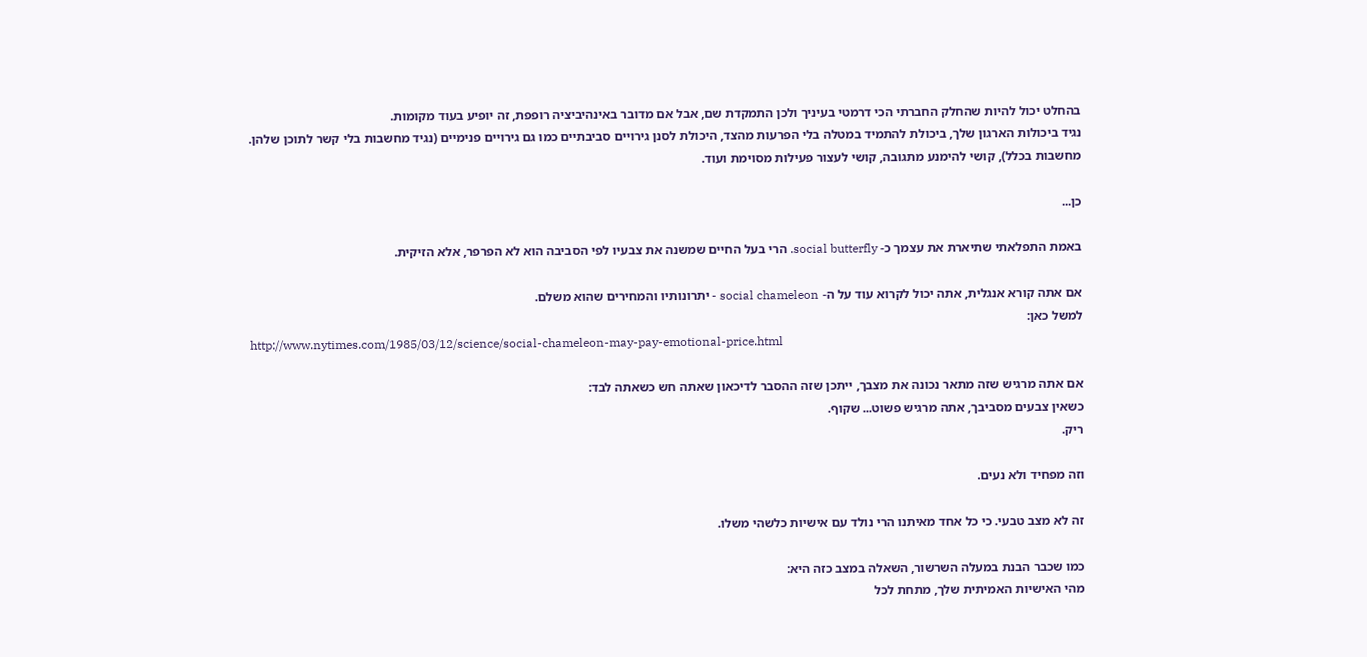בהחלט יכול להיות שהחלק החברתי הכי דרמטי בעיניך ולכן התמקדת שם, אבל אם מדובר באינהיביציה רופפת, זה יופיע בעוד מקומות.
נגיד ביכולות הארגון שלך, ביכולת להתמיד במטלה בלי הפרעות מהצד, היכולת לסנן גירויים סביבתיים כמו גם גירויים פנימיים (נגיד מחשבות בלי קשר לתוכן שלהן. מחשבות בכלל), קושי להימנע מתגובה, קושי לעצור פעילות מסוימת ועוד.

כן...

באמת התפלאתי שתיארת את עצמך כ- social butterfly. הרי בעל החיים שמשנה את צבעיו לפי הסביבה הוא לא הפרפר, אלא הזיקית.

אם אתה קורא אנגלית, אתה יכול לקרוא עוד על ה- social chameleon - יתרונותיו והמחירים שהוא משלם.
למשל כאן:
http://www.nytimes.com/1985/03/12/science/social-chameleon-may-pay-emotional-price.html

אם אתה מרגיש שזה מתאר נכונה את מצבך, ייתכן שזה ההסבר לדיכאון שאתה חש כשאתה לבד:
כשאין צבעים מסביבך, אתה מרגיש פשוט... שקוף.
ריק.

וזה מפחיד ולא נעים.

זה לא מצב טבעי. כי כל אחד מאיתנו הרי נולד עם אישיות כלשהי משלו.

כמו שכבר הבנת במעלה השרשור, השאלה במצב כזה היא:
מהי האישיות האמיתית שלך, מתחת לכל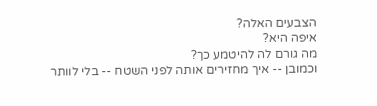הצבעים האלה?
איפה היא?
מה גורם לה להיטמע כך?
וכמובן -- איך מחזירים אותה לפני השטח -- בלי לוותר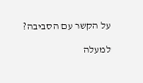על הקשר עם הסביבה?

למעלה